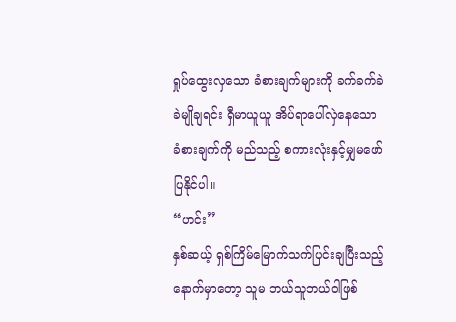ရှုပ်ထွေးလှသော ခံစားချက်များကို ခက်ခက်ခဲခဲမျိုချရင်း ရှီမာယူယူ အိပ်ရာပေါ်လှဲနေသော ခံစားချက်ကို မည်သည့် စကားလုံးနှင့်မျှမဖော်ပြနိုင်ပါ။
“ဟင်း”
နှစ်ဆယ့် ရှစ်ကြိမ်မြောက်သက်ပြင်းချပြီးသည့်နောက်မှာတော့ သူမ ဘယ်သူဘယ်ဝါဖြစ်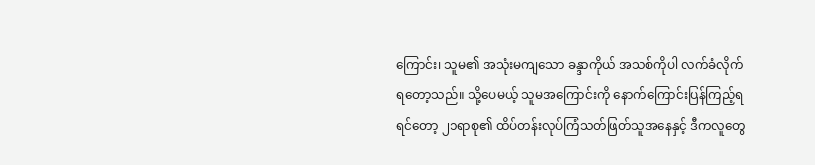ကြောင်း၊ သူမ၏ အသုံးမကျသော ခန္ဒာကိုယ် အသစ်ကိုပါ လက်ခံလိုက်ရတော့သည်။ သို့ပေမယ့် သူမအကြောင်းကို နောက်ကြောင်းပြန်ကြည့်ရရင်တော့ ၂၁ရာစု၏ ထိပ်တန်းလုပ်ကြံသတ်ဖြတ်သူအနေနှင့် ဒီကလူတွေ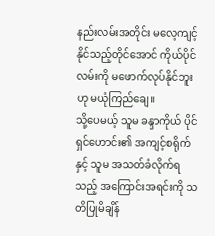နည်းလမ်းအတိုင်း မလေ့ကျင့်နိုင်သည့်တိုင်အောင် ကိုယ်ပိုင်လမ်းကို မဖောက်လုပ်နိုင်ဘူးဟု မယုံကြည်ချေ။
သို့ပေမယ့် သူမ ခန္ဒာကိုယ် ပိုင်ရှင်ဟောင်း၏ အကျင့်စရိုက်နှင့် သူမ အသတ်ခံလိုက်ရသည့် အကြောင်းအရင်းကို သတိပြုမိချိန်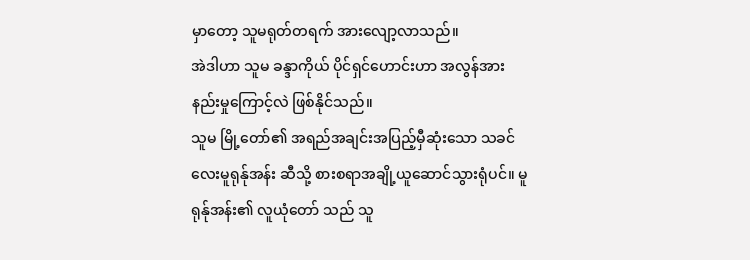မှာတော့ သူမရုတ်တရက် အားလျော့လာသည်။
အဲဒါဟာ သူမ ခန္ဒာကိုယ် ပိုင်ရှင်ဟောင်းဟာ အလွန်အားနည်းမှုကြောင့်လဲ ဖြစ်နိုင်သည်။
သူမ မြို့တော်၏ အရည်အချင်းအပြည့်မှီဆုံးသော သခင်လေးမူရုန်ုအန်း ဆီသို့ စားစရာအချို့ယူဆောင်သွားရုံပင်။ မူရုန်ုအန်း၏ လူယုံတော် သည် သူ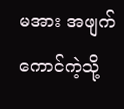မအား အဖျက်ကောင်ကဲ့သို့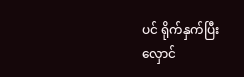ပင် ရိုက်နှက်ပြီး လှောင်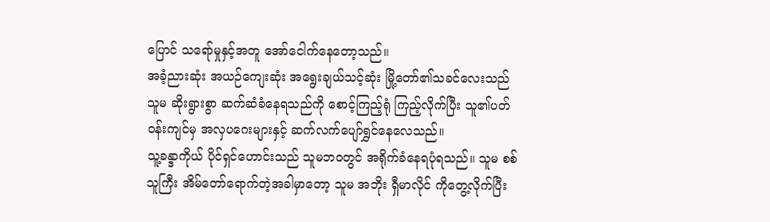ပြောင် သရော်မှုနှင့်အတူ အော်ငေါက်နေတော့သည်။
အခံ့ညားဆုံး အယဉ်ကျေးဆုံး အရွေးချယ်သင့်ဆုံး မြို့တော်၏သခင်လေးသည် သူမ ဆိုးရွားစွာ ဆက်ဆံခံနေရသည်ကို စောင့်ကြည့်ရုံ ကြည့်လိုက်ပြီး သူ၏ပတ်ဝန်းကျင်မှ အလှပဂေးများနှင့် ဆက်လက်ပျော်ရွှင်နေလေသည်။
သူ့ခန္ဒာကိုယ် ပိုင်ရှင်ဟောင်းသည် သူမဘဝတွင် အရိုက်ခံနေရပုံရသည်။ သူမ စစ်သူကြီး အိမ်တော်ရောက်တဲ့အခါမှာတော့ သူမ အဘိုး ရှီမာလိုင် ကိုတွေ့လိုက်ပြီး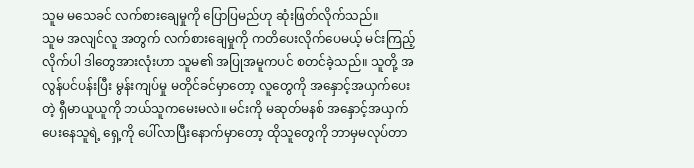သူမ မသေခင် လက်စားချေမှုကို ပြောပြမည်ဟု ဆုံးဖြတ်လိုက်သည်။
သူမ အလျင်လူ အတွက် လက်စားချေမှုကို ကတိပေးလိုက်ပေမယ့် မင်းကြည့်လိုက်ပါ ဒါတွေအားလုံးဟာ သူမ၏ အပြုအမူကပင် စတင်ခဲ့သည်။ သူတို့ အလွန်ပင်ပန်းပြီး မွန်းကျပ်မှု မတိုင်ခင်မှာတော့ လူတွေကို အနှောင့်အယှက်ပေးတဲ့ ရှီမာယူယူကို ဘယ်သူကမေးမလဲ။ မင်းကို မဆုတ်မနစ် အနှောင့်အယှက်ပေးနေသူရဲ့ ရှေ့ကို ပေါ်လာပြီးနောက်မှာတော့ ထိုသူတွေကို ဘာမှမလုပ်တာ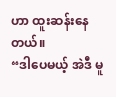ဟာ ထူးဆန်းနေတယ်။
“ဒါပေမယ့် အဲဒီ မူ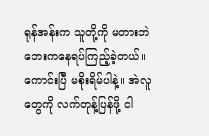ရုန်အန်းက သူတို့ကို မတားဘဲ ဘေးကနေရပ်ကြည့်ခဲ့တယ်။ ကောင်းပြီ မစိုးရိမ်ပါနဲ့။ အဲလူတွေကို လက်တုန့်ပြန်ဖို့ ငါ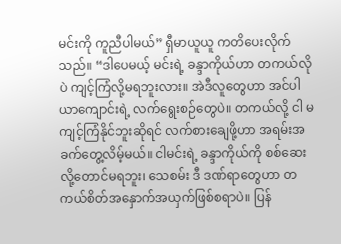မင်းကို ကူညီပါမယ်” ရှီမာယူယူ ကတိပေးလိုက်သည်။ “ဒါပေမယ့် မင်းရဲ့ ခန္ဒာကိုယ်ဟာ တကယ်လိုပဲ ကျင့်ကြံလို့မရဘူးလား။ အဲဒီလူတွေဟာ အင်ပါယာကျောင်းရဲ့ လက်ရွေးစဉ်တွေပဲ။ တကယ်လို့ ငါ မကျင့်ကြံနိုင်ဘူးဆိုရင် လက်စားချေဖို့ဟာ အရမ်းအခက်တွေ့လိမ့်မယ်။ ငါမင်းရဲ့ ခန္ဒာကိုယ်ကို စစ်ဆေးလို့တောင်မရဘူး၊ သေစမ်း ဒီ ဒဏ်ရာတွေဟာ တကယ်စိတ်အနှောက်အယှက်ဖြစ်စရာပဲ။ ပြန်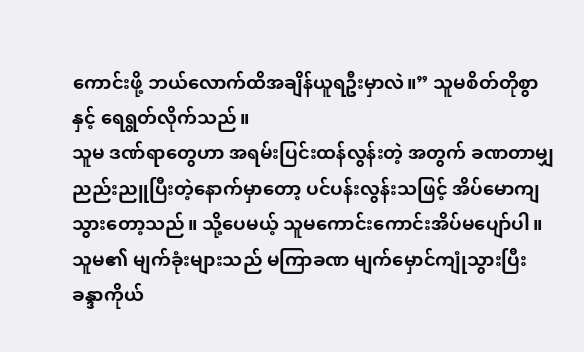ကောင်းဖို့ ဘယ်လောက်ထိအချိန်ယူရဦးမှာလဲ။” သူမစိတ်တိုစွာနှင့် ရေရွတ်လိုက်သည်။
သူမ ဒဏ်ရာတွေဟာ အရမ်းပြင်းထန်လွန်းတဲ့ အတွက် ခဏတာမျှ ညည်းညူပြီးတဲ့နောက်မှာတော့ ပင်ပန်းလွန်းသဖြင့် အိပ်မောကျသွားတော့သည်။ သို့ပေမယ့် သူမကောင်းကောင်းအိပ်မပျော်ပါ။ သူမ၏ မျက်ခုံးများသည် မကြာခဏ မျက်မှောင်ကျုံသွားပြီး ခန္ဒာကိုယ်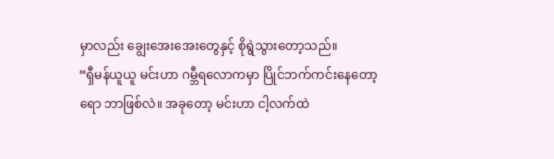မှာလည်း ချွေးအေးအေးတွေနှင့် စိုရွဲသွားတော့သည်။
“ရှီမန်ယူယူ မင်းဟာ ဂမ္ဘီရလောကမှာ ပြိုင်ဘက်ကင်းနေတော့ရော ဘာဖြစ်လဲ။ အခုတော့ မင်းဟာ ငါ့လက်ထဲ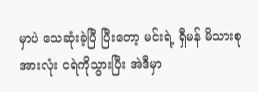မှာပဲ သေဆုံးခဲ့ပြီ ပြီးတော့ မင်းရဲ့ ရှီမန် မိသားစုအားလုံး ငရဲကိုသွားပြီး အဲဒီမှာ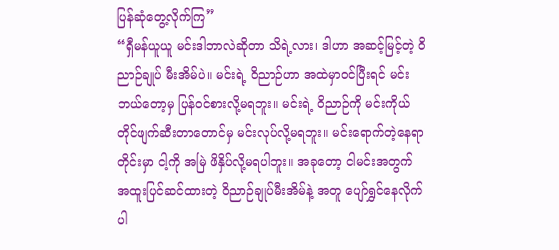ပြန်ဆုံတွေ့လိုက်ကြ”
“ရှီမန်ယူယူ မင်းဒါဘာလဲဆိုတာ သိရဲ့လား၊ ဒါဟာ အဆင့်မြင့်တဲ့ ဝိညာဉ်ချုပ် မီးအိမ်ပဲ။ မင်းရဲ့ ဝိညာဉ်ဟာ အထဲမှာဝင်ပြီးရင် မင်း ဘယ်တော့မှ ပြန်ဝင်စားလို့မရဘူး။ မင်းရဲ့ ဝိညာဉ်ကို မင်းကိုယ်တိုင်ဖျက်ဆီးတာတောင်မှ မင်းလုပ်လို့မရဘူး။ မင်းရောက်တဲ့နေရာတိုင်းမှာ ငါ့ကို အမြဲ ဖိနှိပ်လို့မရပါဘူး။ အခုတော့ ငါမင်းအတွက် အထူးပြင်ဆင်ထားတဲ့ ဝိညာဉ်ချုပ်မီးအိမ်နဲ့ အတူ ပျော်ရွှင်နေလိုက်ပါ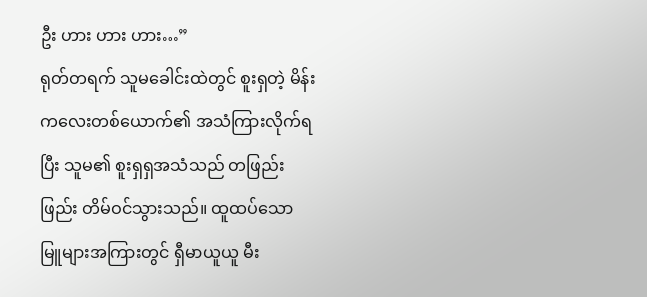ဦး ဟား ဟား ဟား…”
ရုတ်တရက် သူမခေါင်းထဲတွင် စူးရှတဲ့ မိန်းကလေးတစ်ယောက်၏ အသံကြားလိုက်ရပြီး သူမ၏ စူးရှရှအသံသည် တဖြည်းဖြည်း တိမ်ဝင်သွားသည်။ ထူထပ်သော မြူများအကြားတွင် ရှီမာယူယူ မီး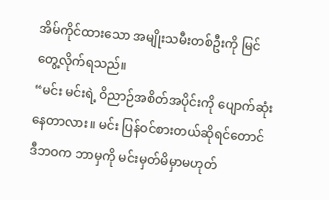အိမ်ကိုင်ထားသော အမျိုးသမီးတစ်ဦးကို မြင်တွေ့လိုက်ရသည်။
“မင်း မင်းရဲ့ ဝိညာဉ်အစိတ်အပိုင်းကို ပျောက်ဆုံးနေတာလား။ မင်း ပြန်ဝင်စားတယ်ဆိုရင်တောင် ဒီဘဝက ဘာမှကို မင်းမှတ်မိမှာမဟုတ်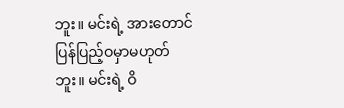ဘူး။ မင်းရဲ့ အားတောင် ပြန်ပြည့်ဝမှာမဟုတ်ဘူး။ မင်းရဲ့ ဝိ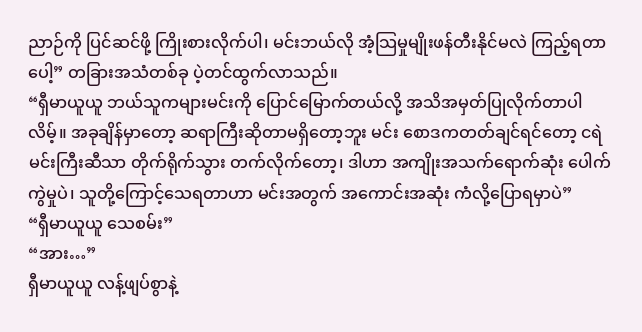ညာဉ်ကို ပြင်ဆင်ဖို့ ကြိုးစားလိုက်ပါ၊ မင်းဘယ်လို အံ့သြမှုမျိုးဖန်တီးနိုင်မလဲ ကြည့်ရတာပေါ့” တခြားအသံတစ်ခု ပဲ့တင်ထွက်လာသည်။
“ရှီမာယူယူ ဘယ်သူကများမင်းကို ပြောင်မြောက်တယ်လို့ အသိအမှတ်ပြုလိုက်တာပါလိမ့်။ အခုချိန်မှာတော့ ဆရာကြီးဆိုတာမရှိတော့ဘူး မင်း စောဒကတတ်ချင်ရင်တော့ ငရဲမင်းကြီးဆီသာ တိုက်ရိုက်သွား တက်လိုက်တော့၊ ဒါဟာ အကျိုးအသက်ရောက်ဆုံး ပေါက်ကွဲမှုပဲ၊ သူတို့ကြောင့်သေရတာဟာ မင်းအတွက် အကောင်းအဆုံး ကံလို့ပြောရမှာပဲ”
“ရှီမာယူယူ သေစမ်း”
“အား…”
ရှီမာယူယူ လန့်ဖျပ်စွာနဲ့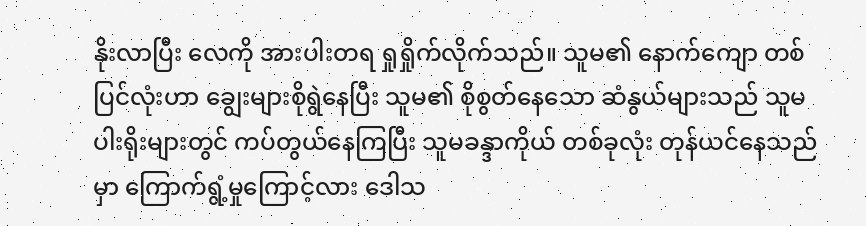နိုးလာပြီး လေကို အားပါးတရ ရှုရှိုက်လိုက်သည်။ သူမ၏ နောက်ကျော တစ်ပြင်လုံးဟာ ချွေးများစိုရွဲနေပြီး သူမ၏ စိုစွတ်နေသော ဆံနွယ်များသည် သူမပါးရိုးများတွင် ကပ်တွယ်နေကြပြီး သူမခန္ဒာကိုယ် တစ်ခုလုံး တုန်ယင်နေသည်မှာ ကြောက်ရွံ့မှုကြောင့်လား ဒေါသ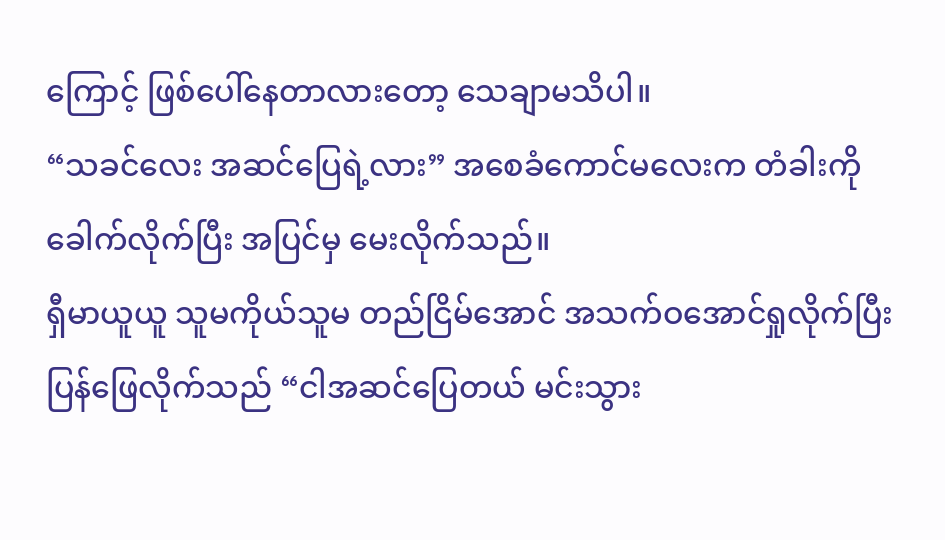ကြောင့် ဖြစ်ပေါ်နေတာလားတော့ သေချာမသိပါ။
“သခင်လေး အဆင်ပြေရဲ့လား” အစေခံကောင်မလေးက တံခါးကိုခေါက်လိုက်ပြီး အပြင်မှ မေးလိုက်သည်။
ရှီမာယူယူ သူမကိုယ်သူမ တည်ငြိမ်အောင် အသက်ဝအောင်ရှုလိုက်ပြီး ပြန်ဖြေလိုက်သည် “ငါအဆင်ပြေတယ် မင်းသွား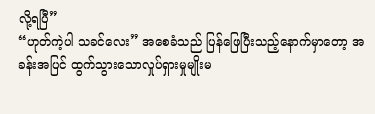လို့ရပြီ”
“ဟုတ်ကဲ့ပါ သခင်လေး” အစေခံသည် ပြန်ဖြေပြီးသည့်နောက်မှာတော့ အခန်းအပြင် ထွက်သွားသောလှုပ်ရှားမှုမျိုးမ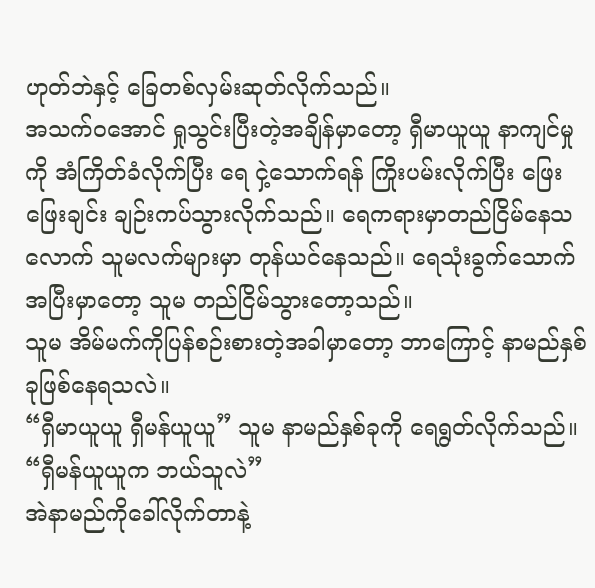ဟုတ်ဘဲနှင့် ခြေတစ်လှမ်းဆုတ်လိုက်သည်။
အသက်ဝအောင် ရှုသွင်းပြီးတဲ့အချိန်မှာတော့ ရှီမာယူယူ နာကျင်မှုကို အံကြိတ်ခံလိုက်ပြီး ရေ ငှဲ့သောက်ရန် ကြိုးပမ်းလိုက်ပြီး ဖြေးဖြေးချင်း ချဉ်းကပ်သွားလိုက်သည်။ ရေကရားမှာတည်ငြိမ်နေသလောက် သူမလက်များမှာ တုန်ယင်နေသည်။ ရေသုံးခွက်သောက်အပြီးမှာတော့ သူမ တည်ငြိမ်သွားတော့သည်။
သူမ အိမ်မက်ကိုပြန်စဉ်းစားတဲ့အခါမှာတော့ ဘာကြောင့် နာမည်နှစ်ခုဖြစ်နေရသလဲ။
“ရှီမာယူယူ ရှီမန်ယူယူ” သူမ နာမည်နှစ်ခုကို ရေရွတ်လိုက်သည်။ “ရှီမန်ယူယူက ဘယ်သူလဲ”
အဲနာမည်ကိုခေါ်လိုက်တာနဲ့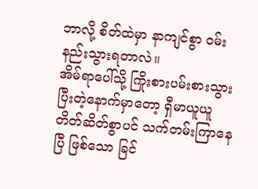ဘာလို့ စိတ်ထဲမှာ နာကျင်စွာ ဝမ်းနည်းသွားရတာလဲ။
အိမ်ရာပေါ်သို့ ကြိုးစားပမ်းစားသွားပြီးတဲ့နောက်မှာတော့ ရှီမာယူယူ တိတ်ဆိတ်စွာပင် သက်တမ်းကြာနေပြီ ဖြစ်သော ခြင်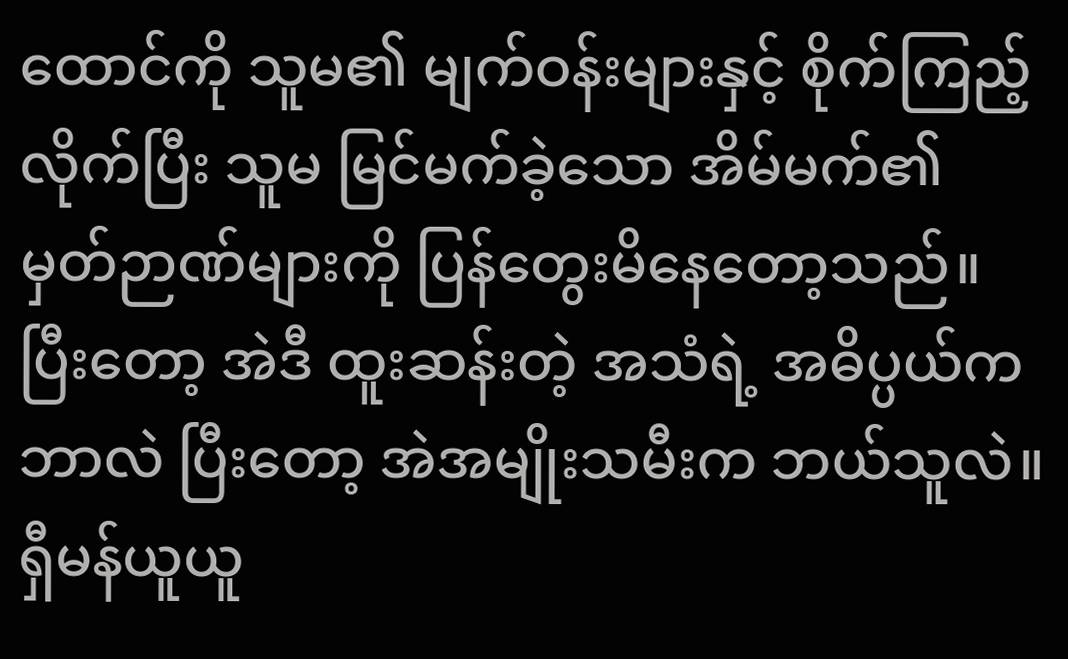ထောင်ကို သူမ၏ မျက်ဝန်းများနှင့် စိုက်ကြည့်လိုက်ပြီး သူမ မြင်မက်ခဲ့သော အိမ်မက်၏ မှတ်ဉာဏ်များကို ပြန်တွေးမိနေတော့သည်။ ပြီးတော့ အဲဒီ ထူးဆန်းတဲ့ အသံရဲ့ အဓိပ္ပယ်ကဘာလဲ ပြီးတော့ အဲအမျိုးသမီးက ဘယ်သူလဲ။ ရှီမန်ယူယူ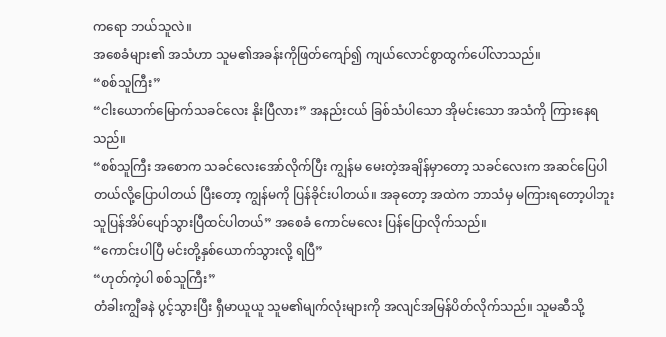ကရော ဘယ်သူလဲ။
အစေခံများ၏ အသံဟာ သူမ၏အခန်းကိုဖြတ်ကျော်၍ ကျယ်လောင်စွာထွက်ပေါ်လာသည်။
“စစ်သူကြီး”
“ငါးယောက်မြောက်သခင်လေး နိုးပြီလား” အနည်းငယ် ခြစ်သံပါသော အိုမင်းသော အသံကို ကြားနေရသည်။
“စစ်သူကြီး အစောက သခင်လေးအော်လိုက်ပြီး ကျွန်မ မေးတဲ့အချိန်မှာတော့ သခင်လေးက အဆင်ပြေပါတယ်လို့ပြောပါတယ် ပြီးတော့ ကျွန်မကို ပြန်ခိုင်းပါတယ်။ အခုတော့ အထဲက ဘာသံမှ မကြားရတော့ပါဘူး သူပြန်အိပ်ပျော်သွားပြီထင်ပါတယ်” အစေခံ ကောင်မလေး ပြန်ပြောလိုက်သည်။
“ကောင်းပါပြီ မင်းတို့နှစ်ယောက်သွားလို့ ရပြီ”
“ဟုတ်ကဲ့ပါ စစ်သူကြီး”
တံခါးကျွီခနဲ ပွင့်သွားပြီး ရှီမာယူယူ သူမ၏မျက်လုံးများကို အလျင်အမြန်ပိတ်လိုက်သည်။ သူမဆီသို့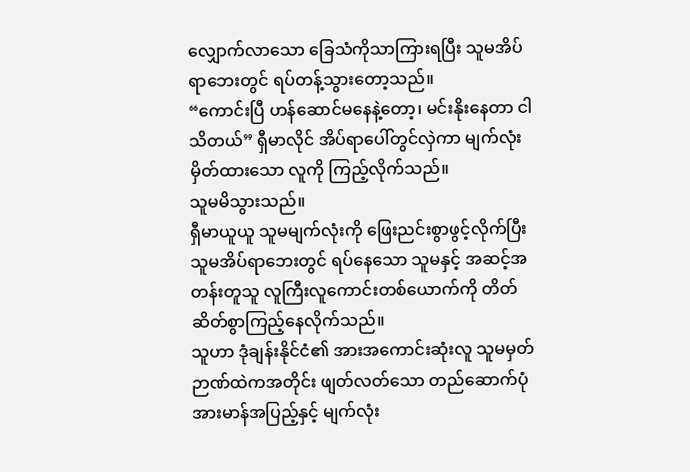လျှောက်လာသော ခြေသံကိုသာကြားရပြီး သူမအိပ်ရာဘေးတွင် ရပ်တန့်သွားတော့သည်။
“ကောင်းပြီ ဟန်ဆောင်မနေနဲ့တော့၊ မင်းနိုးနေတာ ငါသိတယ်” ရှီမာလိုင် အိပ်ရာပေါ်တွင်လှဲကာ မျက်လုံးမှိတ်ထားသော လူကို ကြည့်လိုက်သည်။
သူမမိသွားသည်။
ရှီမာယူယူ သူမမျက်လုံးကို ဖြေးညင်းစွာဖွင့်လိုက်ပြီး သူမအိပ်ရာဘေးတွင် ရပ်နေသော သူမနှင့် အဆင့်အတန်းတူသူ လူကြီးလူကောင်းတစ်ယောက်ကို တိတ်ဆိတ်စွာကြည့်နေလိုက်သည်။
သူဟာ ဒုံချန်းနိုင်ငံ၏ အားအကောင်းဆုံးလူ သူမမှတ်ဉာဏ်ထဲကအတိုင်း ဖျတ်လတ်သော တည်ဆောက်ပုံ အားမာန်အပြည့်နှင့် မျက်လုံး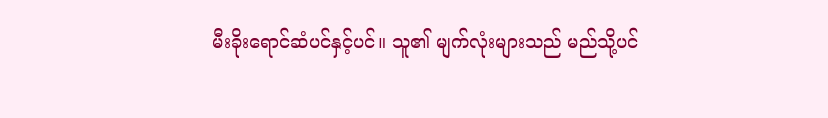မီးခိုးရောင်ဆံပင်နှင့်ပင်။ သူ၏ မျက်လုံးများသည် မည်သို့ပင်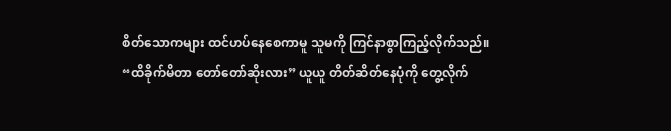စိတ်သောကများ ထင်ဟပ်နေစေကာမူ သူမကို ကြင်နာစွာကြည့်လိုက်သည်။
“ထိခိုက်မိတာ တော်တော်ဆိုးလား” ယူယူ တိတ်ဆိတ်နေပုံကို တွေ့လိုက်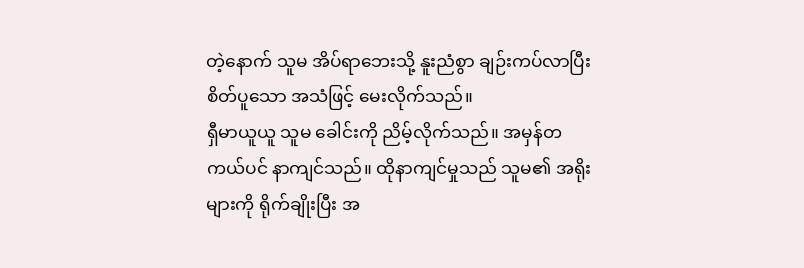တဲ့နောက် သူမ အိပ်ရာဘေးသို့ နူးညံစွာ ချဉ်းကပ်လာပြီး စိတ်ပူသော အသံဖြင့် မေးလိုက်သည်။
ရှီမာယူယူ သူမ ခေါင်းကို ညိမ့်လိုက်သည်။ အမှန်တကယ်ပင် နာကျင်သည်။ ထိုနာကျင်မှုသည် သူမ၏ အရိုးများကို ရိုက်ချိုးပြီး အ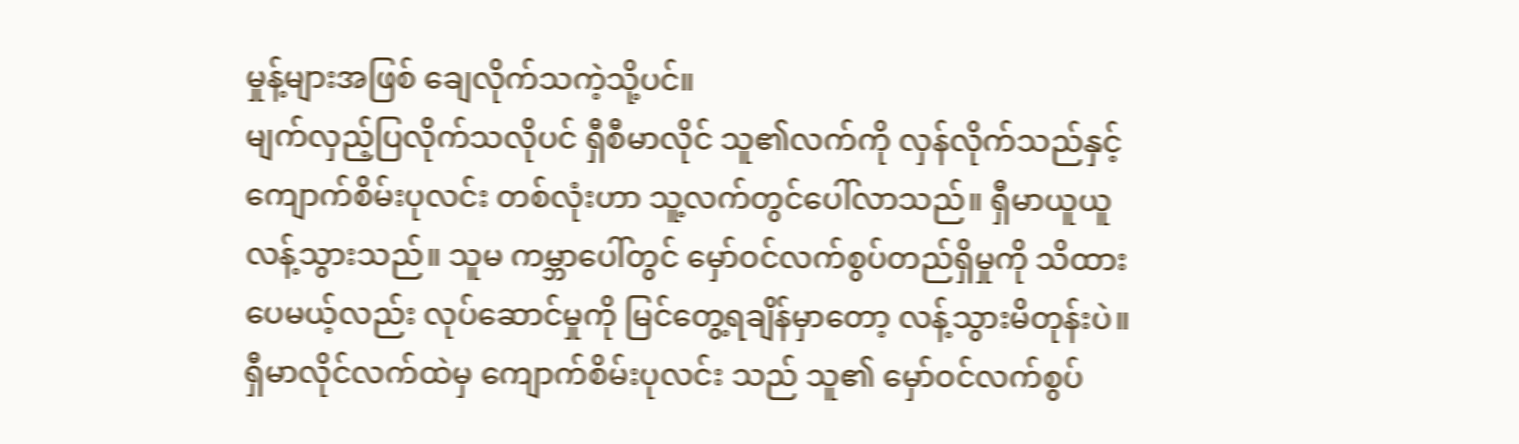မှုန့်များအဖြစ် ချေလိုက်သကဲ့သို့ပင်။
မျက်လှည့်ပြလိုက်သလိုပင် ရှီစီမာလိုင် သူ၏လက်ကို လှန်လိုက်သည်နှင့် ကျောက်စိမ်းပုလင်း တစ်လုံးဟာ သူ့လက်တွင်ပေါ်လာသည်။ ရှီမာယူယူ လန့်သွားသည်။ သူမ ကမ္ဘာပေါ်တွင် မှော်ဝင်လက်စွပ်တည်ရှိမှုကို သိထားပေမယ့်လည်း လုပ်ဆောင်မှုကို မြင်တွေ့ရချိန်မှာတော့ လန့်သွားမိတုန်းပဲ။
ရှီမာလိုင်လက်ထဲမှ ကျောက်စိမ်းပုလင်း သည် သူ၏ မှော်ဝင်လက်စွပ်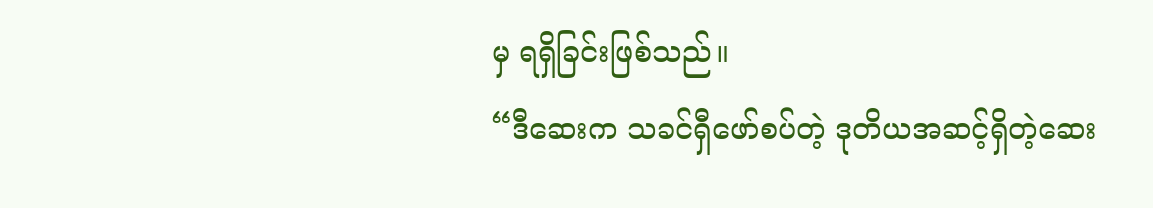မှ ရရှိခြင်းဖြစ်သည်။
“ဒီဆေးက သခင်ရှီဖော်စပ်တဲ့ ဒုတိယအဆင့်ရှိတဲ့ဆေး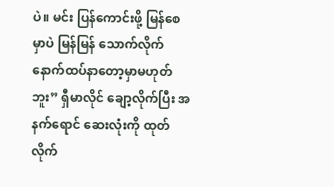ပဲ။ မင်း ပြန်ကောင်းဖို့ မြန်စေမှာပဲ မြန်မြန် သောက်လိုက် နောက်ထပ်နာတော့မှာမဟုတ်ဘူး” ရှီမာလိုင် ချော့လိုက်ပြီး အနက်ရောင် ဆေးလုံးကို ထုတ်လိုက်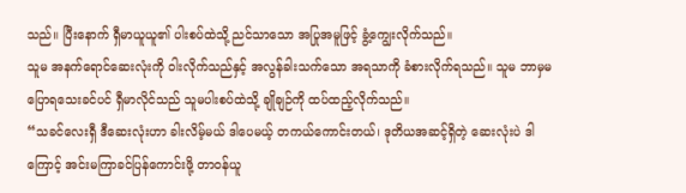သည်။ ပြီးနောက် ရှီမာယူယူ၏ ပါးစပ်ထဲသို့ ညင်သာသော အပြုအမူဖြင့် ခွံ့ကျွေးလိုက်သည်။
သူမ အနက်ရောင်ဆေးလုံးကို ဝါးလိုက်သည်နှင့် အလွန်ခါးသက်သော အရသာကို ခံစားလိုက်ရသည်။ သူမ ဘာမှမပြောရသေးခင်ပင် ရှီမာလိုင်သည် သူမပါးစပ်ထဲသို့ ချိုချဉ်ကို ထပ်ထည့်လိုက်သည်။
“သခင်လေးရှီ ဒီဆေးလုံးဟာ ခါးလိမ့်မယ် ဒါပေမယ့် တကယ်ကောင်းတယ်၊ ဒုတိယအဆင့်ရှိတဲ့ ဆေးလုံးပဲ ဒါကြောင့် အင်းမကြာခင်ပြန်ကောင်းဖို့ တာဝန်ယူ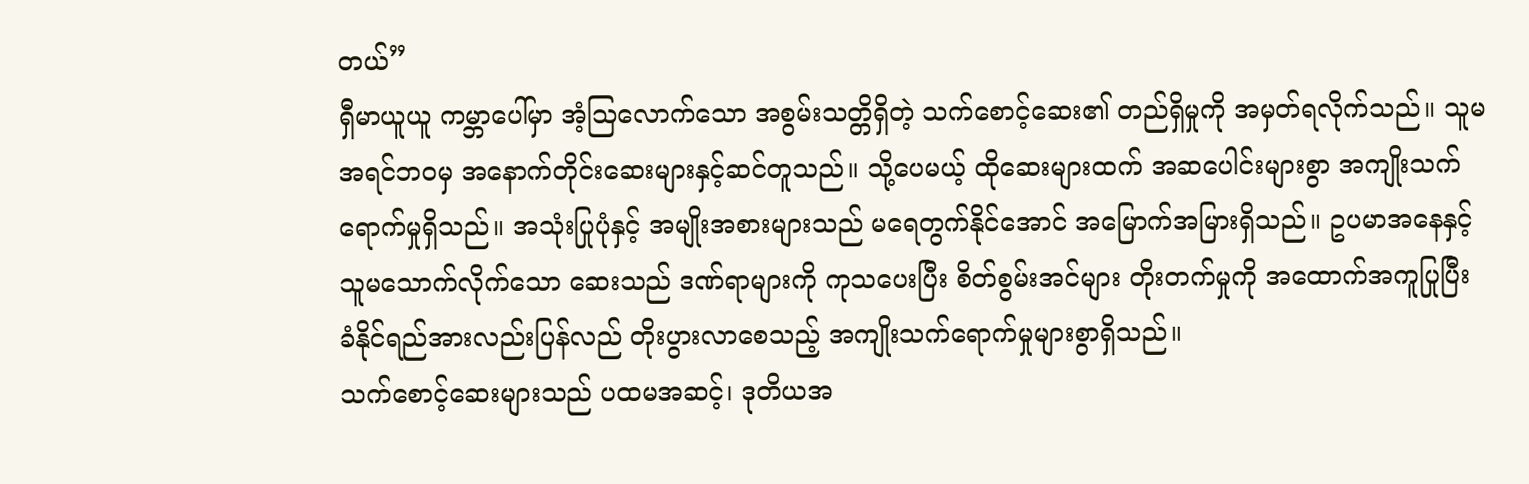တယ်”
ရှီမာယူယူ ကမ္ဘာပေါ်မှာ အံ့သြလောက်သော အစွမ်းသတ္တိရှိတဲ့ သက်စောင့်ဆေး၏ တည်ရှိမှုကို အမှတ်ရလိုက်သည်။ သူမ အရင်ဘဝမှ အနောက်တိုင်းဆေးများနှင့်ဆင်တူသည်။ သို့ပေမယ့် ထိုဆေးများထက် အဆပေါင်းများစွာ အကျိုးသက်ရောက်မှုရှိသည်။ အသုံးပြုပုံနှင့် အမျိုးအစားများသည် မရေတွက်နိုင်အောင် အမြောက်အမြားရှိသည်။ ဥပမာအနေနှင့် သူမသောက်လိုက်သော ဆေးသည် ဒဏ်ရာများကို ကုသပေးပြီး စိတ်စွမ်းအင်များ တိုးတက်မှုကို အထောက်အကူပြုပြီး ခံနိုင်ရည်အားလည်းပြန်လည် တိုးပွားလာစေသည့် အကျိုးသက်ရောက်မှုများစွာရှိသည်။
သက်စောင့်ဆေးများသည် ပထမအဆင့်၊ ဒုတိယအ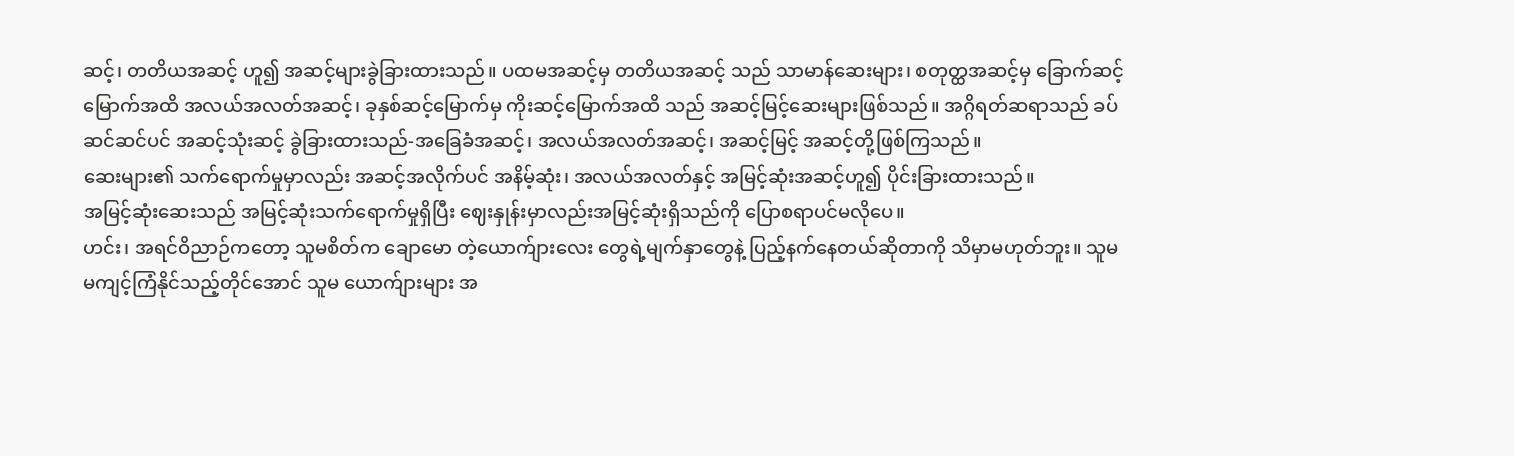ဆင့်၊ တတိယအဆင့် ဟူ၍ အဆင့်များခွဲခြားထားသည်။ ပထမအဆင့်မှ တတိယအဆင့် သည် သာမာန်ဆေးများ၊ စတုတ္ထအဆင့်မှ ခြောက်ဆင့်မြောက်အထိ အလယ်အလတ်အဆင့်၊ ခုနှစ်ဆင့်မြောက်မှ ကိုးဆင့်မြောက်အထိ သည် အဆင့်မြင့်ဆေးများဖြစ်သည်။ အဂ္ဂိရတ်ဆရာသည် ခပ်ဆင်ဆင်ပင် အဆင့်သုံးဆင့် ခွဲခြားထားသည်-အခြေခံအဆင့်၊ အလယ်အလတ်အဆင့်၊ အဆင့်မြင့် အဆင့်တို့ဖြစ်ကြသည်။
ဆေးများ၏ သက်ရောက်မှုမှာလည်း အဆင့်အလိုက်ပင် အနိမ့်ဆုံး၊ အလယ်အလတ်နှင့် အမြင့်ဆုံးအဆင့်ဟူ၍ ပိုင်းခြားထားသည်။
အမြင့်ဆုံးဆေးသည် အမြင့်ဆုံးသက်ရောက်မှုရှိပြီး ဈေးနှုန်းမှာလည်းအမြင့်ဆုံးရှိသည်ကို ပြောစရာပင်မလိုပေ။
ဟင်း၊ အရင်ဝိညာဉ်ကတော့ သူမစိတ်က ချောမော တဲ့ယောက်ျားလေး တွေရဲ့မျက်နှာတွေနဲ့ ပြည့်နက်နေတယ်ဆိုတာကို သိမှာမဟုတ်ဘူး။ သူမ မကျင့်ကြံနိုင်သည့်တိုင်အောင် သူမ ယောက်ျားများ အ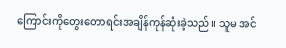ကြောင်းကိုတွေးတောရင်းအချိန်ကုန်ဆုံးခဲ့သည်။ သူမ အင်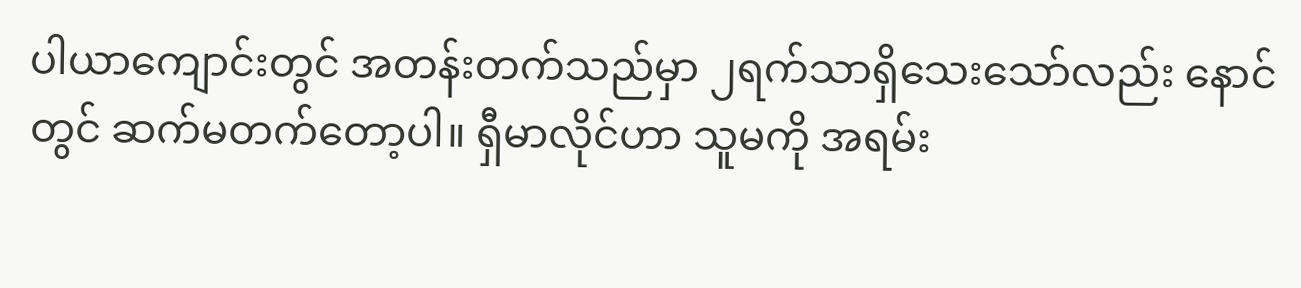ပါယာကျောင်းတွင် အတန်းတက်သည်မှာ ၂ရက်သာရှိသေးသော်လည်း နောင်တွင် ဆက်မတက်တော့ပါ။ ရှီမာလိုင်ဟာ သူမကို အရမ်း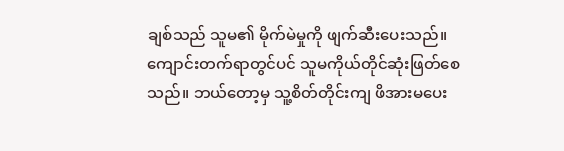ချစ်သည် သူမ၏ မိုက်မဲမှုကို ဖျက်ဆီးပေးသည်။ ကျောင်းတက်ရာတွင်ပင် သူမကိုယ်တိုင်ဆုံးဖြတ်စေသည်။ ဘယ်တော့မှ သူ့စိတ်တိုင်းကျ ဖိအားမပေး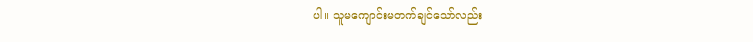ပါ။ သူမကျောင်းမတက်ချင်သော်လည်း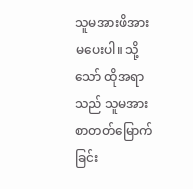သူမအားဖိအားမပေးပါ။ သို့သော် ထိုအရာသည် သူမအား စာတတ်မြောက်ခြင်း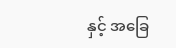နှင့် အခြေ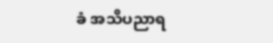ခံ အသိပညာရ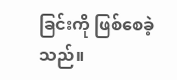ခြင်းကို ဖြစ်စေခဲ့သည်။